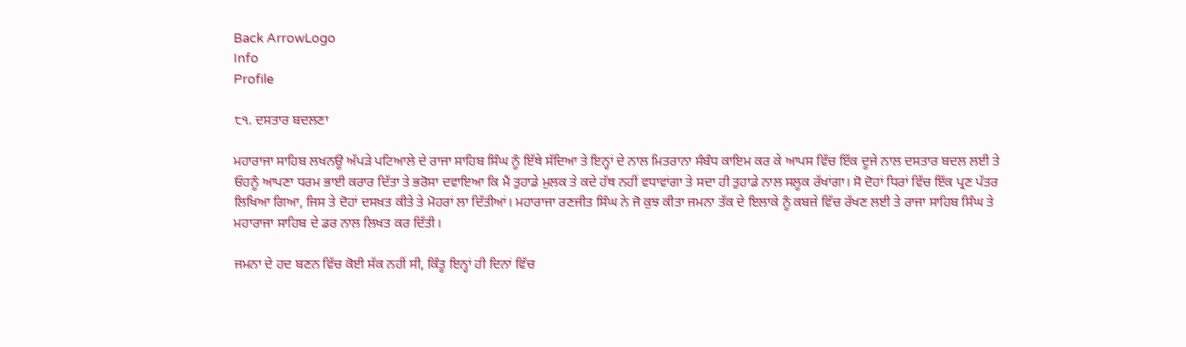Back ArrowLogo
Info
Profile

੮੧. ਦਸਤਾਰ ਬਦਲਣਾ

ਮਹਾਰਾਜਾ ਸਾਹਿਬ ਲਖਨਊ ਅੱਪੜੇ ਪਟਿਆਲੇ ਦੇ ਰਾਜਾ ਸਾਹਿਬ ਸਿੰਘ ਨੂੰ ਇੱਥੇ ਸੱਦਿਆ ਤੇ ਇਨ੍ਹਾਂ ਦੇ ਨਾਲ ਮਿਤਰਾਨਾ ਸੰਬੰਧ ਕਾਇਮ ਕਰ ਕੇ ਆਪਸ ਵਿੱਚ ਇੱਕ ਦੂਜੇ ਨਾਲ ਦਸਤਾਰ ਬਦਲ ਲਈ ਤੇ ਓਹਨੂੰ ਆਪਣਾ ਧਰਮ ਭਾਈ ਕਰਾਰ ਦਿੱਤਾ ਤੇ ਭਰੋਸਾ ਦਵਾਇਆ ਕਿ ਮੈਂ ਤੁਹਾਡੇ ਮੁਲਕ ਤੇ ਕਦੇ ਹੱਥ ਨਹੀਂ ਵਧਾਵਾਂਗਾ ਤੇ ਸਦਾ ਹੀ ਤੁਹਾਡੇ ਨਾਲ ਸਲੂਕ ਰੱਖਾਂਗਾ। ਸੋ ਦੋਹਾਂ ਧਿਰਾਂ ਵਿੱਚ ਇੱਕ ਪ੍ਰਣ ਪੱਤਰ ਲਿਖਿਆ ਗਿਆ, ਜਿਸ ਤੇ ਦੋਹਾਂ ਦਸਖ਼ਤ ਕੀਤੇ ਤੇ ਮੋਹਰਾਂ ਲਾ ਦਿੱਤੀਆਂ। ਮਹਾਰਾਜਾ ਰਣਜੀਤ ਸਿੰਘ ਨੇ ਜੋ ਕੁਝ ਕੀਤਾ ਜਮਨਾ ਤੱਕ ਦੇ ਇਲਾਕੇ ਨੂੰ ਕਬਜ਼ੇ ਵਿੱਚ ਰੱਖਣ ਲਈ ਤੇ ਰਾਜਾ ਸਾਹਿਬ ਸਿੰਘ ਤੇ ਮਹਾਰਾਜਾ ਸਾਹਿਬ ਦੇ ਡਰ ਨਾਲ ਲਿਖਤ ਕਰ ਦਿੱਤੀ।

ਜਮਨਾ ਦੇ ਹਦ ਬਣਨ ਵਿੱਚ ਕੋਈ ਸੱਕ ਨਹੀਂ ਸੀ, ਕਿੰਤੂ ਇਨ੍ਹਾਂ ਹੀ ਦਿਨਾਂ ਵਿੱਚ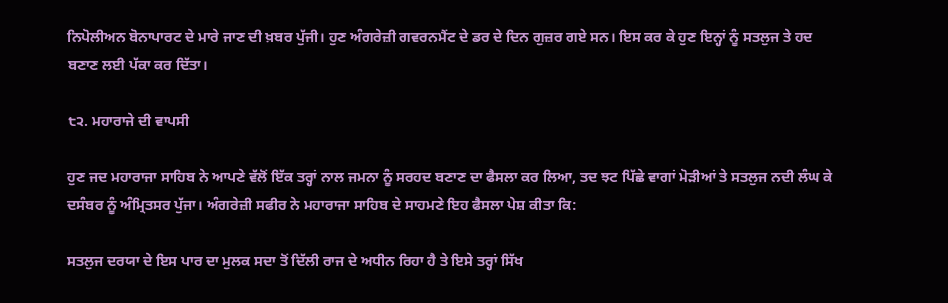ਨਿਪੋਲੀਅਨ ਬੋਨਾਪਾਰਟ ਦੇ ਮਾਰੇ ਜਾਣ ਦੀ ਖ਼ਬਰ ਪੁੱਜੀ। ਹੁਣ ਅੰਗਰੇਜ਼ੀ ਗਵਰਨਮੈਂਟ ਦੇ ਡਰ ਦੇ ਦਿਨ ਗੁਜ਼ਰ ਗਏ ਸਨ। ਇਸ ਕਰ ਕੇ ਹੁਣ ਇਨ੍ਹਾਂ ਨੂੰ ਸਤਲੁਜ ਤੇ ਹਦ ਬਣਾਣ ਲਈ ਪੱਕਾ ਕਰ ਦਿੱਤਾ।

੮੨. ਮਹਾਰਾਜੇ ਦੀ ਵਾਪਸੀ

ਹੁਣ ਜਦ ਮਹਾਰਾਜਾ ਸਾਹਿਬ ਨੇ ਆਪਣੇ ਵੱਲੋਂ ਇੱਕ ਤਰ੍ਹਾਂ ਨਾਲ ਜਮਨਾ ਨੂੰ ਸਰਹਦ ਬਣਾਣ ਦਾ ਫੈਸਲਾ ਕਰ ਲਿਆ, ਤਦ ਝਟ ਪਿੱਛੇ ਵਾਗਾਂ ਮੋੜੀਆਂ ਤੇ ਸਤਲੁਜ ਨਦੀ ਲੰਘ ਕੇ ਦਸੰਬਰ ਨੂੰ ਅੰਮ੍ਰਿਤਸਰ ਪੁੱਜਾ। ਅੰਗਰੇਜ਼ੀ ਸਫੀਰ ਨੇ ਮਹਾਰਾਜਾ ਸਾਹਿਬ ਦੇ ਸਾਹਮਣੇ ਇਹ ਫੈਸਲਾ ਪੇਸ਼ ਕੀਤਾ ਕਿ:

ਸਤਲੁਜ ਦਰਯਾ ਦੇ ਇਸ ਪਾਰ ਦਾ ਮੁਲਕ ਸਦਾ ਤੋਂ ਦਿੱਲੀ ਰਾਜ ਦੇ ਅਧੀਨ ਰਿਹਾ ਹੈ ਤੇ ਇਸੇ ਤਰ੍ਹਾਂ ਸਿੱਖ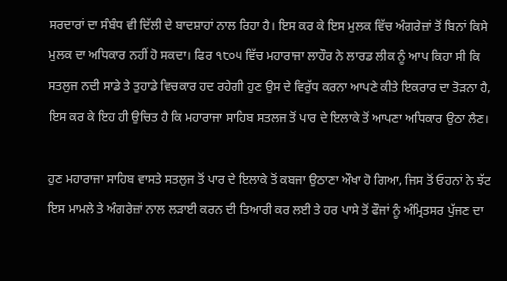ਸਰਦਾਰਾਂ ਦਾ ਸੰਬੰਧ ਵੀ ਦਿੱਲੀ ਦੇ ਬਾਦਸ਼ਾਹਾਂ ਨਾਲ ਰਿਹਾ ਹੈ। ਇਸ ਕਰ ਕੇ ਇਸ ਮੁਲਕ ਵਿੱਚ ਅੰਗਰੇਜ਼ਾਂ ਤੋਂ ਬਿਨਾਂ ਕਿਸੇ ਮੁਲਕ ਦਾ ਅਧਿਕਾਰ ਨਹੀਂ ਹੋ ਸਕਦਾ। ਫਿਰ ੧੮੦੫ ਵਿੱਚ ਮਹਾਰਾਜਾ ਲਾਹੌਰ ਨੇ ਲਾਰਡ ਲੀਕ ਨੂੰ ਆਪ ਕਿਹਾ ਸੀ ਕਿ ਸਤਲੁਜ ਨਦੀ ਸਾਡੇ ਤੇ ਤੁਹਾਡੇ ਵਿਚਕਾਰ ਹਦ ਰਹੇਗੀ ਹੁਣ ਉਸ ਦੇ ਵਿਰੁੱਧ ਕਰਨਾ ਆਪਣੇ ਕੀਤੇ ਇਕਰਾਰ ਦਾ ਤੋੜਨਾ ਹੈ, ਇਸ ਕਰ ਕੇ ਇਹ ਹੀ ਉਚਿਤ ਹੈ ਕਿ ਮਹਾਰਾਜਾ ਸਾਹਿਬ ਸਤਲਜ ਤੋਂ ਪਾਰ ਦੇ ਇਲਾਕੇ ਤੋਂ ਆਪਣਾ ਅਧਿਕਾਰ ਉਠਾ ਲੈਣ।

ਹੁਣ ਮਹਾਰਾਜਾ ਸਾਹਿਬ ਵਾਸਤੇ ਸਤਲੁਜ ਤੋਂ ਪਾਰ ਦੇ ਇਲਾਕੇ ਤੋਂ ਕਬਜਾ ਉਠਾਣਾ ਔਖਾ ਹੋ ਗਿਆ, ਜਿਸ ਤੋਂ ਓਹਨਾਂ ਨੇ ਝੱਟ ਇਸ ਮਾਮਲੇ ਤੇ ਅੰਗਰੇਜ਼ਾਂ ਨਾਲ ਲੜਾਈ ਕਰਨ ਦੀ ਤਿਆਰੀ ਕਰ ਲਈ ਤੇ ਹਰ ਪਾਸੇ ਤੋਂ ਫੌਜਾਂ ਨੂੰ ਅੰਮ੍ਰਿਤਸਰ ਪੁੱਜਣ ਦਾ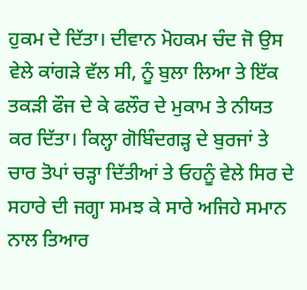ਹੁਕਮ ਦੇ ਦਿੱਤਾ। ਦੀਵਾਨ ਮੋਹਕਮ ਚੰਦ ਜੋ ਉਸ ਵੇਲੇ ਕਾਂਗੜੇ ਵੱਲ ਸੀ, ਨੂੰ ਬੁਲਾ ਲਿਆ ਤੇ ਇੱਕ ਤਕੜੀ ਫੌਜ ਦੇ ਕੇ ਫਲੌਰ ਦੇ ਮੁਕਾਮ ਤੇ ਨੀਯਤ ਕਰ ਦਿੱਤਾ। ਕਿਲ੍ਹਾ ਗੋਬਿੰਦਗੜ੍ਹ ਦੇ ਬੁਰਜਾਂ ਤੇ ਚਾਰ ਤੋਪਾਂ ਚੜ੍ਹਾ ਦਿੱਤੀਆਂ ਤੇ ਓਹਨੂੰ ਵੇਲੇ ਸਿਰ ਦੇ ਸਹਾਰੇ ਦੀ ਜਗ੍ਹਾ ਸਮਝ ਕੇ ਸਾਰੇ ਅਜਿਹੇ ਸਮਾਨ ਨਾਲ ਤਿਆਰ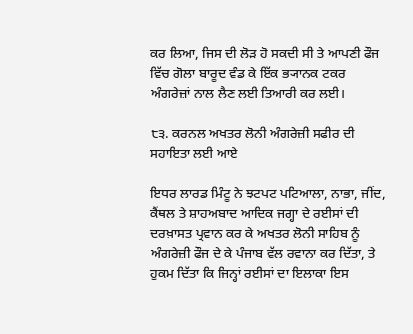ਕਰ ਲਿਆ, ਜਿਸ ਦੀ ਲੋੜ ਹੋ ਸਕਦੀ ਸੀ ਤੇ ਆਪਣੀ ਫੌਜ ਵਿੱਚ ਗੋਲਾ ਬਾਰੂਦ ਵੰਡ ਕੇ ਇੱਕ ਭ੍ਯਾਨਕ ਟਕਰ ਅੰਗਰੇਜ਼ਾਂ ਨਾਲ ਲੈਣ ਲਈ ਤਿਆਰੀ ਕਰ ਲਈ।

੮੩. ਕਰਨਲ ਅਖਤਰ ਲੋਨੀ ਅੰਗਰੇਜ਼ੀ ਸਫੀਰ ਦੀ ਸਹਾਇਤਾ ਲਈ ਆਏ

ਇਧਰ ਲਾਰਡ ਮਿੰਟੂ ਨੇ ਝਟਪਟ ਪਟਿਆਲਾ, ਨਾਭਾ, ਜੀਂਦ, ਕੈਂਥਲ ਤੇ ਸ਼ਾਹਅਬਾਦ ਆਦਿਕ ਜਗ੍ਹਾ ਦੇ ਰਈਸਾਂ ਦੀ ਦਰਖ਼ਾਸਤ ਪ੍ਰਵਾਨ ਕਰ ਕੇ ਅਖਤਰ ਲੋਨੀ ਸਾਹਿਬ ਨੂੰ ਅੰਗਰੇਜ਼ੀ ਫੌਜ ਦੇ ਕੇ ਪੰਜਾਬ ਵੱਲ ਰਵਾਨਾ ਕਰ ਦਿੱਤਾ, ਤੇ ਹੁਕਮ ਦਿੱਤਾ ਕਿ ਜਿਨ੍ਹਾਂ ਰਈਸਾਂ ਦਾ ਇਲਾਕਾ ਇਸ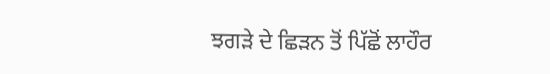ਝਗੜੇ ਦੇ ਛਿੜਨ ਤੋਂ ਪਿੱਛੋਂ ਲਾਹੌਰ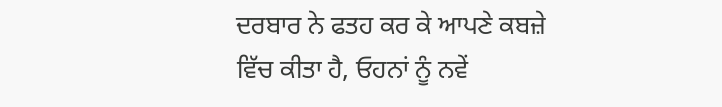ਦਰਬਾਰ ਨੇ ਫਤਹ ਕਰ ਕੇ ਆਪਣੇ ਕਬਜ਼ੇ ਵਿੱਚ ਕੀਤਾ ਹੈ, ਓਹਨਾਂ ਨੂੰ ਨਵੇਂ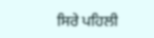ਸਿਰੇ ਪਹਿਲੀ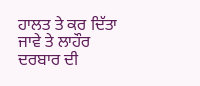ਹਾਲਤ ਤੇ ਕਰ ਦਿੱਤਾ ਜਾਵੇ ਤੇ ਲਾਹੌਰ ਦਰਬਾਰ ਦੀ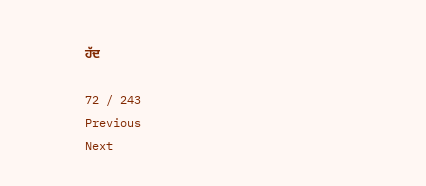ਹੱਦ

72 / 243
Previous
Next